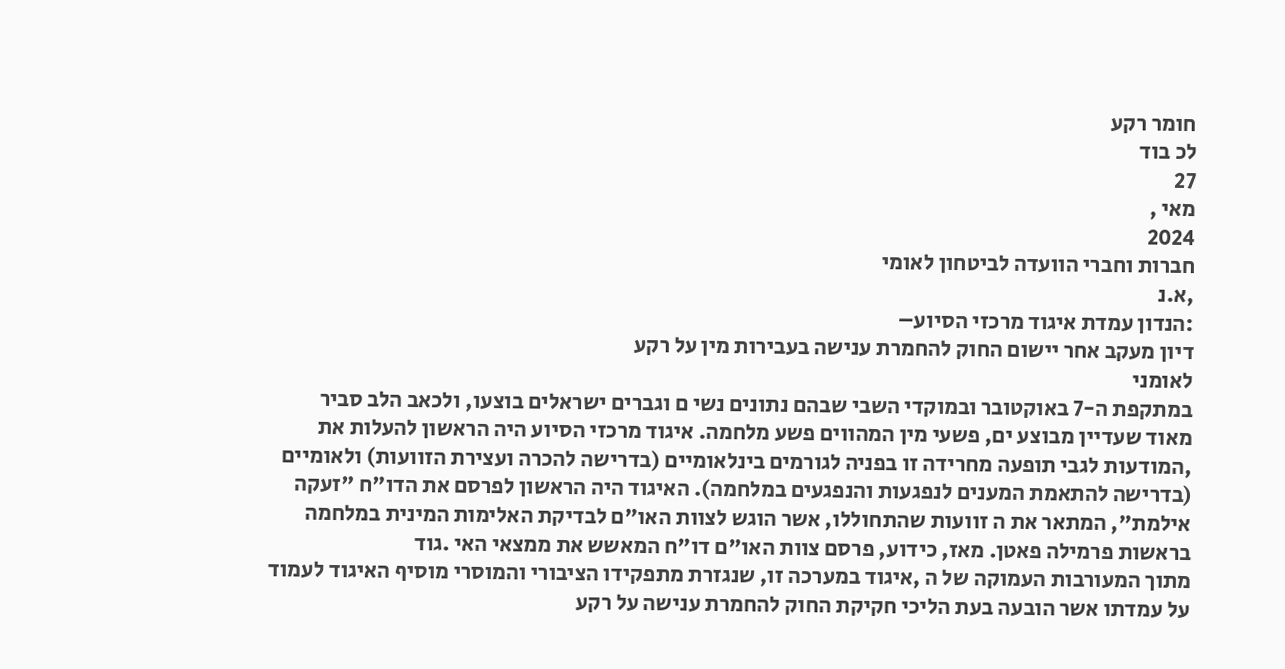חומר רקע
לכ בוד
27
מאי ,
2024
חברות וחברי הוועדה לביטחון לאומי
,א.נ
:הנדון עמדת איגוד מרכזי הסיוע–
דיון מעקב אחר יישום החוק להחמרת ענישה בעבירות מין על רקע
לאומני
במתקפת ה-7 באוקטובר ובמוקדי השבי שבהם נתונים נשי ם וגברים ישראלים בוצעו, ולכאב הלב סביר
מאוד שעדיין מבוצע ים, פשעי מין המהווים פשע מלחמה. איגוד מרכזי הסיוע היה הראשון להעלות את
,המודעות לגבי תופעה מחרידה זו בפניה לגורמים בינלאומיים (בדרישה להכרה ועצירת הזוועות) ולאומיים
(בדרישה להתאמת המענים לנפגעות והנפגעים במלחמה). האיגוד היה הראשון לפרסם את הדו"ח "זעקה
אילמת", המתאר את ה זוועות שהתחוללו, אשר הוגש לצוות האו"ם לבדיקת האלימות המינית במלחמה
בראשות פרמילה פאטן. מאז, כידוע, פרסם צוות האו"ם דו"ח המאשש את ממצאי האי .גוד
מתוך המעורבות העמוקה של ה ,איגוד במערכה זו, שנגזרת מתפקידו הציבורי והמוסרי מוסיף האיגוד לעמוד
על עמדתו אשר הובעה בעת הליכי חקיקת החוק להחמרת ענישה על רקע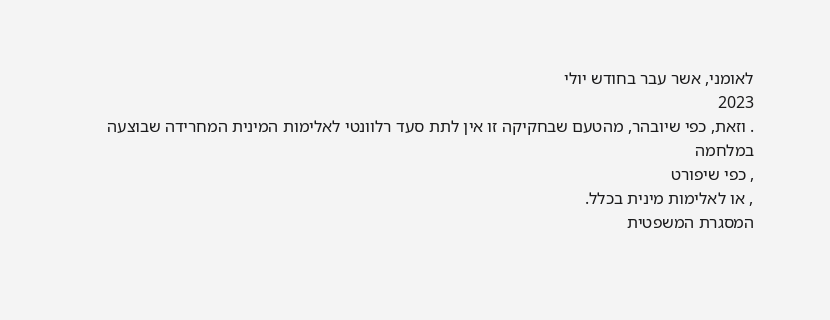לאומני, אשר עבר בחודש יולי
2023
. וזאת, כפי שיובהר, מהטעם שבחקיקה זו אין לתת סעד רלוונטי לאלימות המינית המחרידה שבוצעה
במלחמה
, כפי שיפורט
, או לאלימות מינית בכלל.
המסגרת המשפטית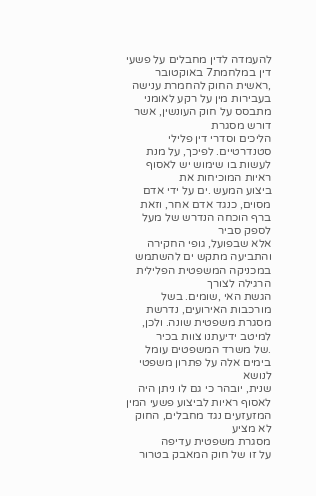להעמדה לדין מחבלים על פשעי דין במלחמת7 באוקטובר
,ראשית החוק להחמרת ענישה בעבירות מין על רקע לאומני מתבסס על חוק העונשין, אשר דורש מסגרת
הליכים וסדרי דין פלילי סטנדרטיים. לפיכך, על מנת לעשות בו שימוש יש לאסוף ראיות המוכיחות את
ביצוע המעש .ים על ידי אדם מסוים, כנגד אדם אחר, וזאת ברף הוכחה הנדרש של מעל לספק סביר
אלא שבפועל, גופי החקירה והתביעה מתקש ים להשתמש במכניקה המשפטית הפלילית הרגילה לצורך
הגשת האי ,שומים. בשל מורכבות האירועים, נדרשת מסגרת משפטית שונה. ולכן, למיטב ידיעתנו צוות בכיר
.של משרד המשפטים עומל בימים אלה על פתרון משפטי לנושא
שנית, יובהר כי גם לו ניתן היה לאסוף ראיות לביצוע פשעי המין המזעזעים נגד מחבלים, החוק לא מציע
מסגרת משפטית עדיפה
על זו של חוק המאבק בטרור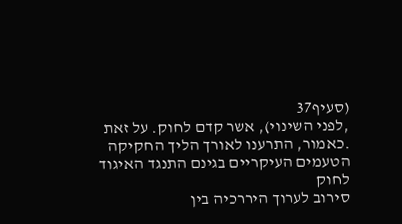(סעיף37
,לפני השינוי), אשר קדם לחוק. על זאת
.כאמור, התרענו לאורך הליך החקיקה
הטעמים העיקריים בגינם התנגד האיגוד לחוק
סירוב לערוך היררכיה בין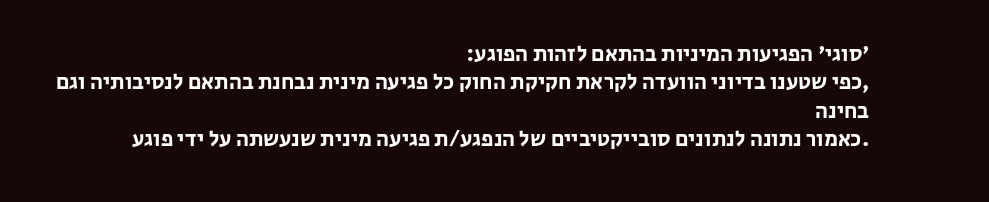'סוגי' הפגיעות המיניות בהתאם לזהות הפוגע:
,כפי שטענו בדיוני הוועדה לקראת חקיקת החוק כל פגיעה מינית נבחנת בהתאם לנסיבותיה וגם בחינה
.כאמור נתונה לנתונים סובייקטיביים של הנפגע/ת פגיעה מינית שנעשתה על ידי פוגע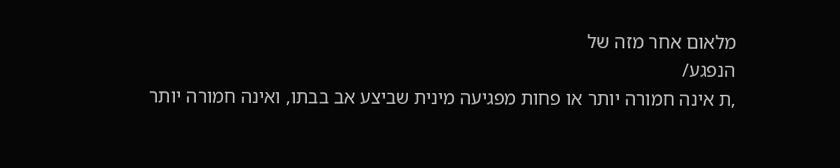מלאום אחר מזה של
הנפגע/
,ת אינה חמורה יותר או פחות מפגיעה מינית שביצע אב בבתו, ואינה חמורה יותר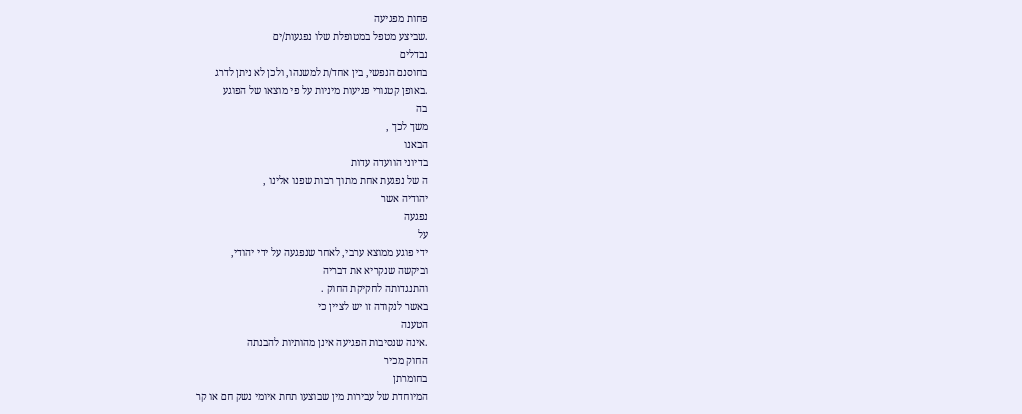פחות מפגיעה
.שביצע מטפל במטופלת שלו נפגעות/ים
נבדלים
בחוסנם הנפשי, בין אחד/ת למשנהו, ולכן לא ניתן לדרג
.באופן קטגורי פגיעות מיניות על פי מוצאו של הפוגע
בה
משך לכך ,
הבאנו
בדיוני הוועדה עדות
ה של נפגעת אחת מתוך רבות שפנו אלינו ,
יהודיה אשר
נפגעה
על
ידי פוגע ממוצא ערבי, לאחר שנפגעה על ידי יהודי,
וביקשה שנקריא את דבריה
והתנגדותה לחקיקת החוק .
באשר לנקודה זו יש לציין כי
הטענה
.אינה שנסיבות הפגיעה אינן מהותיות להבנתה
החוק מכיר
בחומרתן
המיוחדת של עבירות מין שבוצעו תחת איומי נשק חם או קר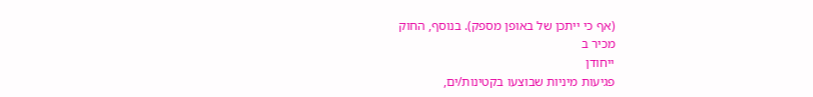(אף כי ייתכן של באופן מספק). בנוסף, החוק
מכיר ב
ייחודן
פגיעות מיניות שבוצעו בקטינות/ים,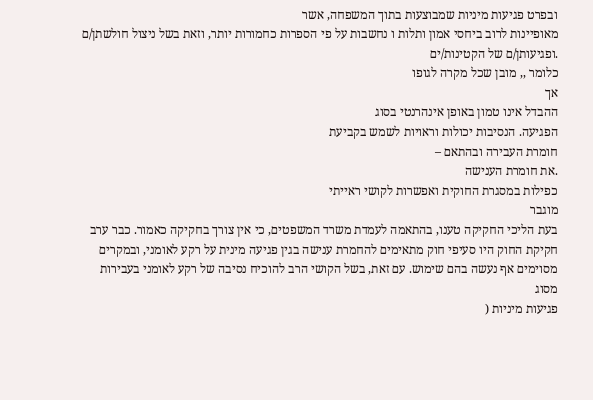ובפרט פגיעות מיניות שמבוצעות בתוך המשפחה, אשר
מאופיינות לרוב ביחסי אמון ותלות ו נחשבות על פי הספרות כחמורות יותר, וזאת בשל ניצול חולשתן/ם
.ופגיעותן/ם של הקטינות/ים
כלומר ,, מובן שכל מקרה לגופו
אך
ההבדל אינו טמון באופן אינהרנטי בסוג
הפגיעה. הנסיבות יכולות וראויות לשמש בקביעת
חומרת העבירה ובהתאם –
.את חומרת הענישה
כפילות במסגרת החוקית ואפשרות לקושי ראייתי
מוגבר
בעת הליכי החקיקה טענו, בהתאמה לעמדת משרד המשפטים, כי אין צורך בחקיקה כאמור. כבר ערב
חקיקת החוק היו סעיפי חוק מתאימים להחמרת ענישה בגין פגיעה מינית על רקע לאומני, ובמקרים
מסוימים אף נעשה בהם שימוש. עם זאת, בשל הקושי הרב להוכיח נסיבה של רקע לאומני בעבירות מסוג
פגיעות מיניות (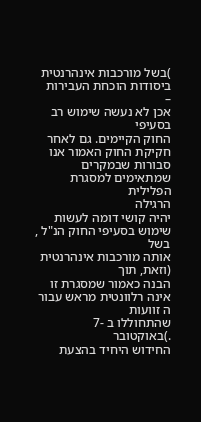)בשל מורכבות אינהרנטית ביסודות הוכחת העבירות
–
אכן לא נעשה שימוש רב בסעיפי
החוק הקיימים. גם לאחר חקיקת החוק האמור אנו סבורות שבמקרים שמתאימים למסגרת הפלילית
הרגילה
יהיה קושי דומה לעשות שימוש בסעיפי החוק הנ"ל , בשל
אותה מורכבות אינהרנטית
(וזאת, תוך
הבנה כאמור שמסגרת זו אינה רלוונטית מראש עבור
ה זוועות
שהתחוללו ב -7
.)באוקטובר
החידוש היחיד בהצעת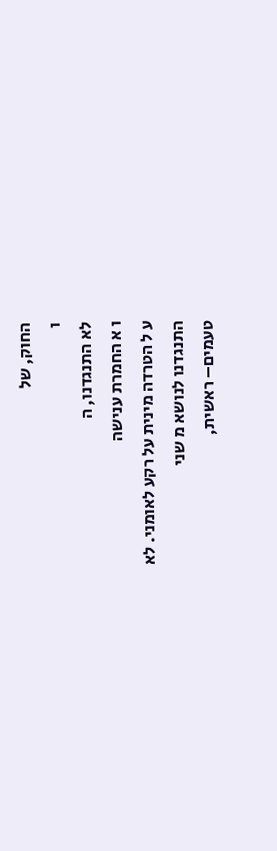החוק, של
ו
לא התנגדנו, ה
ו א החמרת ענישה
ע ל הטרדה מינית על רקע לאומני. לא
התנגדנו לנושא מ שני
טעמים– ראשית,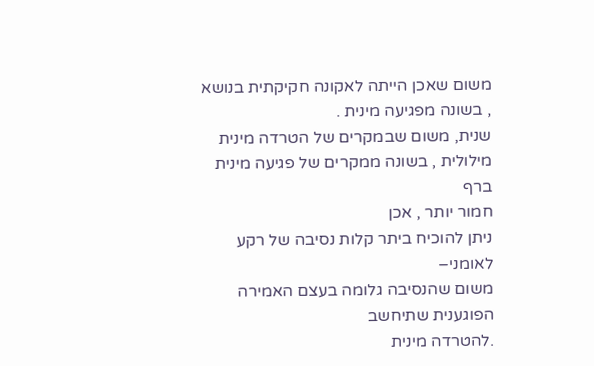משום שאכן הייתה לאקונה חקיקתית בנושא
, בשונה מפגיעה מינית .
שנית, משום שבמקרים של הטרדה מינית מילולית , בשונה ממקרים של פגיעה מינית
ברף
חמור יותר , אכן
ניתן להוכיח ביתר קלות נסיבה של רקע לאומני–
משום שהנסיבה גלומה בעצם האמירה הפוגענית שתיחשב
.להטרדה מינית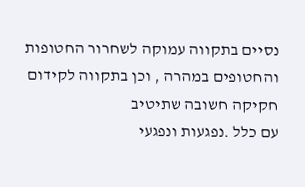נסיים בתקווה עמוקה לשחרור החטופות והחטופים במהרה , וכן בתקווה לקידום חקיקה חשובה שתיטיב
עם כלל .נפגעות ונפגעי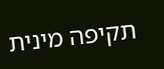תקיפה מינית